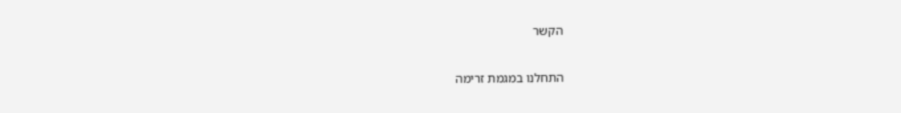הקשר

התחלנו במגמת זרימה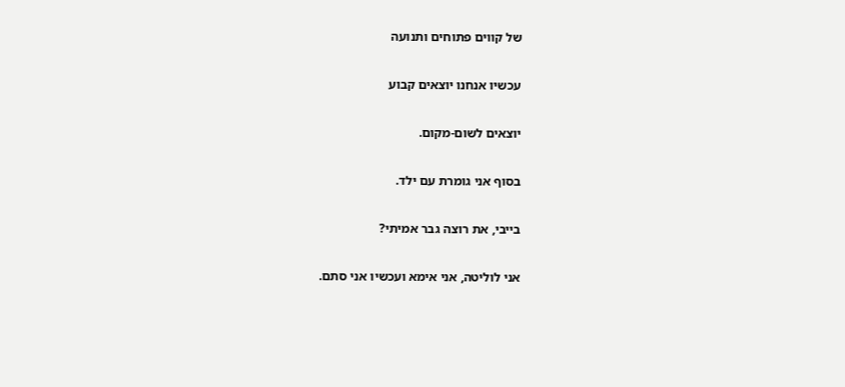של קווים פתוחים ותנועה

עכשיו אנחנו יוצאים קבוע

יוצאים לשום-מקום.

בסוף אני גומרת עם ילד.

בייבי, את רוצה גבר אמיתי?

אני לוליטה, אני אימא ועכשיו אני סתם.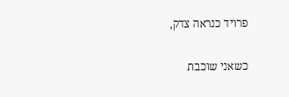פרויד כנראה צדק,

כשאני שוכבת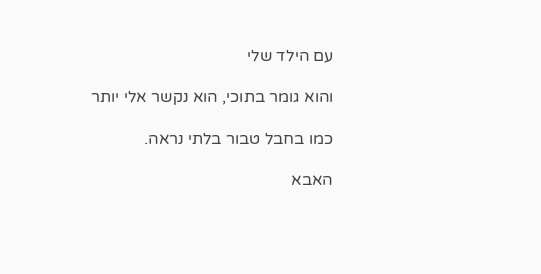עם הילד שלי

והוא גומר בתוכי, הוא נקשר אלי יותר

כמו בחבל טבור בלתי נראה.

האבא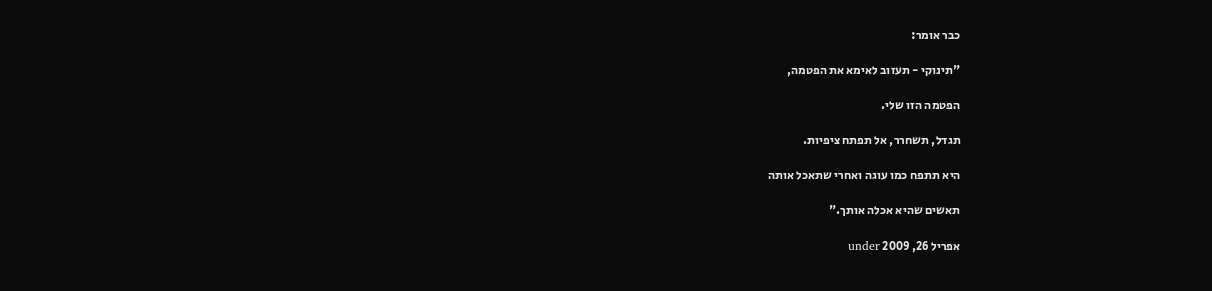כבר אומר:

"תינוקי - תעזוב לאימא את הפטמה,

הפטמה הזו שלי.

תגדל, תשחרר, אל תפתח ציפיות.

היא תתפח כמו עוגה ואחרי שתאכל אותה

תאשים שהיא אכלה אותך."

אפריל 26, 2009 under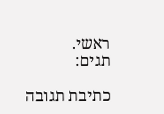ראשי.
תגים:

כתיבת תגובה